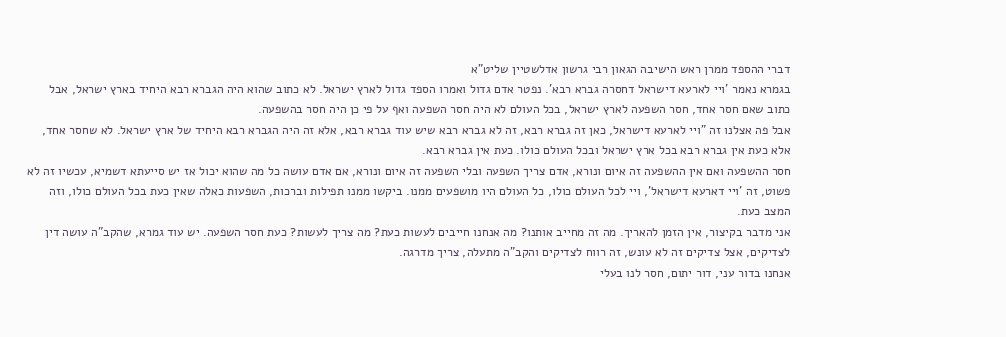דברי ההספד ממרן ראש הישיבה הגאון רבי גרשון אדלשטיין שליט"א
בגמרא נאמר 'ויי לארעא דישראל דחסרה גברא רבא'. נפטר אדם גדול ואמרו הספד גדול לארץ ישראל. לא כתוב שהוא היה הגברא רבא היחיד בארץ ישראל, אבל כתוב שאם חסר אחד, חסר השפעה לארץ ישראל, בכל העולם לא היה חסר השפעה ואף על פי כן היה חסר בהשפעה.
אבל פה אצלנו זה "ויי לארעא דישראל, כאן זה גברא רבא, זה לא גברא רבא שיש עוד גברא רבא, אלא זה היה הגברא רבא היחיד של ארץ ישראל. לא שחסר אחד, אלא כעת אין גברא רבא בכל ארץ ישראל ובכל העולם כולו. כעת אין גברא רבא.
חסר ההשפעה ואם אין ההשפעה זה איום ונורא, אדם צריך השפעה ובלי השפעה זה איום ונורא, אם אדם עושה כל מה שהוא יכול אז יש סייעתא דשמיא, עכשיו זה לא פשוט, זה 'ויי דארעא דישראל', ויי לכל העולם כולו, כל העולם היו מושפעים ממנו. ביקשו ממנו תפילות וברכות, השפעות כאלה שאין כעת בכל העולם כולו, וזה המצב כעת.
אני מדבר בקיצור, אין הזמן להאריך. מה זה מחייב אותנו? מה אנחנו חייבים לעשות כעת? מה צריך לעשות? כעת חסר השפעה. יש עוד גמרא, שהקב"ה עושה דין לצדיקים, אצל צדיקים זה לא עונש, זה רווח לצדיקים והקב"ה מתעלה, צריך מדרגה.
אנחנו בדור עני, דור יתום, חסר לנו בעלי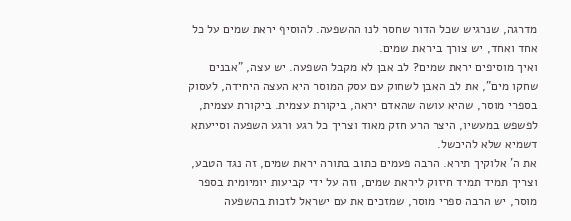מדרגה, שנרגיש שכל הדור שחסר לנו ההשפעה. להוסיף יראת שמים על כל אחד ואחד, יש צורך ביראת שמים.
ואיך מוסיפים יראת שמים? לב אבן לא מקבל השפעה. יש עצה, "אבנים שחקו מים", את לב האבן לשחוק עם עסק המוסר היא העצה היחידה, לעסוק בספרי מוסר, שהיא עושה שהאדם יראה, ביקורת עצמית. ביקורת עצמית, לפשפש במעשיו, היצר הרע חזק מאוד וצריך כל רגע ורגע השפעה וסייעתא דשמיא שלא להיכשל.
את ה' אלוקיך תירא. הרבה פעמים כתוב בתורה יראת שמים, זה נגד הטבע, וצריך תמיד תמיד חיזוק ליראת שמים, וזה על ידי קביעות יומיומית בספר מוסר, יש הרבה ספרי מוסר, שמזכים את עם ישראל לזכות בהשפעה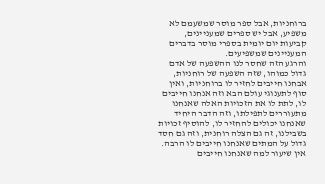ברוחניות, אבל ספר מוסר שמשעמם לא משפיע, אבל יש ספרים שמעניינים, קביעות יום יומית בספרי מוסר בדברים המעניינים שמשפיעים.
והרגע הזה שחסר לנו ההשפעה של אדם גדול כמוהו, שזה השפעה של רוחניות, אבחנו חייבים לחזיר לו ברוחניות, ואין סוף לתענוגי עולם הבא וזה אנחנו חייבים לו, לתת לו את הזכויות האלה שאנחנו מתעוררים לתפילתו, וזה הדבר היחיד שאנחנו יכולים להחזיר לו, להוסיף זכויות בשבילנו, זה גם הצלה רוחנית, וזה גם חסד גדול על המתים שאנחנו חייבים לו הרבה.
אין שיעור למה שאנחנו חייבים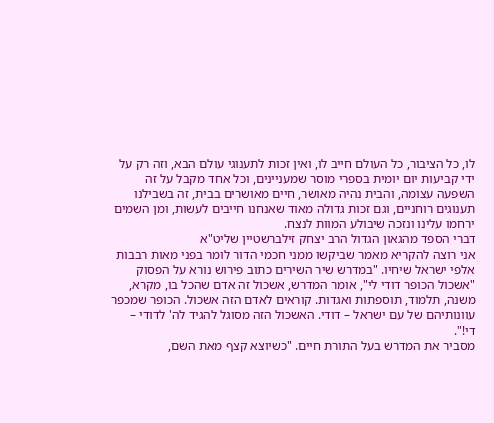לו, כל הציבור, כל העולם חייב לו, ואין זכות לתענוגי עולם הבא, וזה רק על ידי קביעות יום יומית בספרי מוסר שמעניינים, וכל אחד מקבל על זה השפעה עצומה, והבית נהיה מאושר, חיים מאושרים בבית, זה בשבילנו תענוגים רוחניים, וגם זכות גדולה מאוד שאנחנו חייבים לעשות, ומן השמים ירחמו עלינו ונזכה שיבולע המוות לנצח.
דברי הספד מהגאון הגדול הרב יצחק זילברשטיין שליט"א
אני רוצה להקריא מאמר שביקשו ממני חכמי הדור לומר בפני מאות רבבות אלפי ישראל שיחיו. "במדרש שיר השירים כתוב פירוש נורא על הפסוק "אשכול הכופר דודי לי", אומר המדרש, אשכול זה אדם שהכל בו, מקרא, משנה, תלמוד, תוספתות ואגדות. קוראים לאדם הזה אשכול. הכופר שמכפר עוונותיהם של עם ישראל – דודי. האשכול הזה מסוגל להגיד לה' לדודי – די!".
מסביר את המדרש בעל התורת חיים. "כשיוצא קצף מאת השם,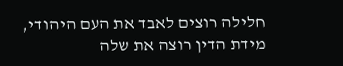חלילה רוצים לאבד את העם היהודי, מידת הדין רוצה את שלה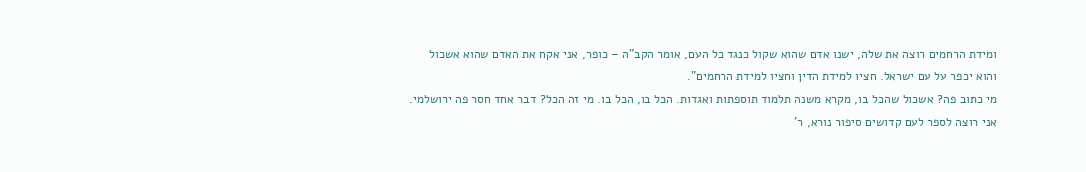ומידת הרחמים רוצה את שלה, ישנו אדם שהוא שקול כנגד כל העם, אומר הקב"ה – כופר, אני אקח את האדם שהוא אשכול והוא יכפר על עם ישראל. חציו למידת הדין וחציו למידת הרחמים".
מי כתוב פה? אשכול שהכל בו, מקרא משנה תלמוד תוספתות ואגדות. הכל בו, הכל בו. מי זה הכל? דבר אחד חסר פה ירושלמי. אני רוצה לספר לעם קדושים סיפור נורא, ר'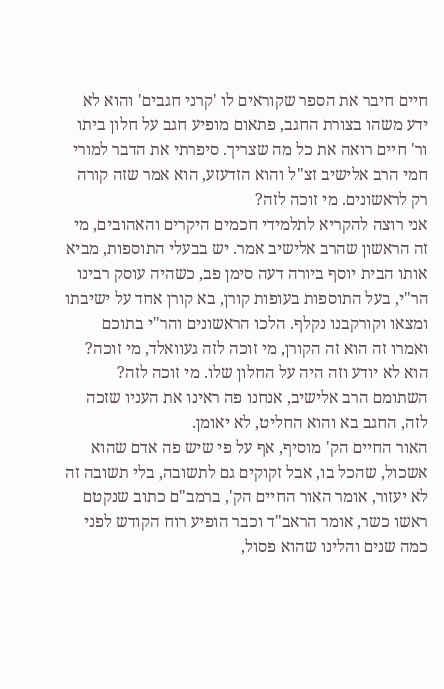חיים חיבר את הספר שקוראים לו 'קרני חגבים' והוא לא ידע משהו בצורת החגב, פתאום מופיע חגב על חלון ביתו ור' חיים רואה את כל מה שצריך. סיפרתי את הדבר למורי חמי הרב אלישיב זצ"ל והוא הזדעזע, הוא אמר שזה קורה רק לראשונים. מי זוכה לזה?
אני רוצה להקריא לתלמידי חכמים היקרים והאהובים, מי זה הראשון שהרב אלישיב אמר. יש בבעלי התוספות, מביא אותו הבית יוסף ביורה דעה סימן פב, כשהיה עוסק רבינו הר"י, בעל התוספות בעופות קורן, בא קורן אחד על ישיבתו ומצאו וקורקבנו נקלף. הלכו הראשונים והר"י בתוכם ואמרו זה הוא זה הקורן, מי זוכה לזה געוואלד, מי זוכה? הוא לא יודע וזה היה על החלון שלו. מי זוכה לזה? השתומם הרב אלישיב, אנחנו פה ראינו את העניו שזכה לזה, החגב בא והוא החליט, לא יאומן.
האור החיים הק' מוסיף, אף על פי שיש פה אדם שהוא אשכול, שהכל בו, אבל זקוקים גם לתשובה, בלי תשובה זה לא יעזור, אומר האור החיים הק', ברמב"ם כתוב שנקטם ראשו כשר, אומר הראב"ד וכבר הופיע רוח הקודש לפני כמה שנים והלינו שהוא פסול,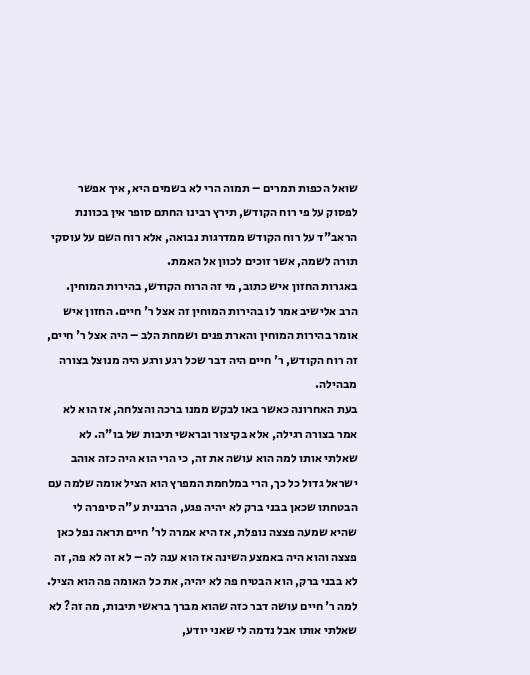שואל הכפות תמרים – תמוה הרי לא בשמים היא, איך אפשר לפסוק על פי רוח הקודש, תירץ רבינו החתם סופר אין בכוונת הראב"ד על רוח הקודש ממדרגות נבואה, אלא רוח השם על עוסקי תורה לשמה, אשר זוכים לכוון אל האמת.
באגרות החזון איש כתוב, מי זה הרוח הקודש, בהירות המוחין. הרב אלישיב אמר לו בהירות המוחין זה אצל ר' חיים. החזון איש אומר בהירות המוחין והארת פנים ושמחת הלב – היה אצל ר' חיים, זה רוח הקודש, ר' חיים היה דבר שכל רגע ורגע היה מנוצל בצורה מבהילה.
בעת האחרונה כאשר באו לבקש ממנו ברכה והצלחה, אז הוא לא אמר בצורה רגילה, אלא בקיצור ובראשי תיבות של בו"ה. לא שאלתי אותו למה הוא עושה את זה, כי הרי הוא היה כזה אוהב ישראל גדול כל כך, הרי במלחמת המפרץ הוא הציל אומה שלמה עם הבטחתו שכאן בבני ברק לא יהיה פגע, הרבנית ע"ה סיפרה לי שהיא שמעה פצצה נופלת, אז היא אמרה לר' חיים תראה נפל כאן פצצה והוא היה באמצע השינה אז הוא ענה לה – לא זה לא פה, זה לא בבני ברק, הוא הבטיח פה לא יהיה, את כל האומה פה הוא הציל.
למה ר' חיים עושה דבר כזה שהוא מברך בראשי תיבות, מה זה? לא שאלתי אותו אבל נדמה לי שאני יודע,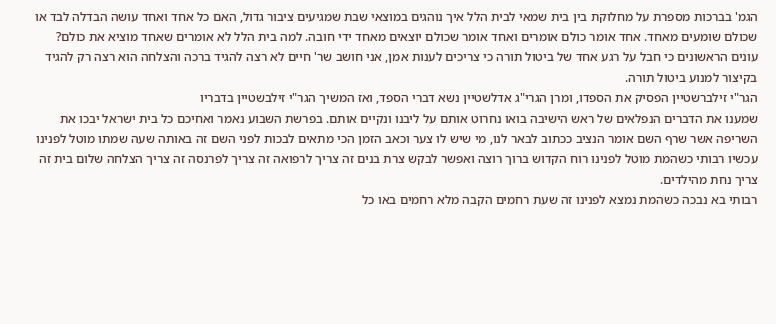הגמ' בברכות מספרת על מחלוקת בין בית שמאי לבית הלל איך נוהגים במוצאי שבת שמגיעים ציבור גדול, האם כל אחד ואחד עושה הבדלה לבד או שכולם שומעים מאחד. אחד אומר כולם אומרים ואחד אומר שכולם יוצאים מאחד ידי חובה. למה בית הלל לא אומרים שאחד מוציא את כולם? עונים הראשונים כי חבל על רגע אחד של ביטול תורה כי צריכים לענות אמן, אני חושב שר' חיים לא רצה להגיד ברכה והצלחה הוא רצה רק להגיד בקיצור למנוע ביטול תורה.
הגר"י זילברשטיין הפסיק את הספדו, ומרן הגרי"ג אדלשטיין נשא דברי הספד, ואז המשיך הגר"י זילבשטיין בדבריו
שמענו את הדברים הנפלאים של ראש הישיבה בואו נחרוט אותם על ליבנו ונקיים אותם. בפרשת השבוע נאמר ואחיכם כל בית ישראל יבכו את השריפה אשר שרף השם אומר הנציב ככתוב לבאר לנו, מי שיש לו צער וכאב הזמן הכי מתאים לבכות לפני השם זה באותה שעה שמתו מוטל לפנינו עכשיו רבותי כשהמת מוטל לפנינו רוח הקדוש ברוך רוצה ואפשר לבקש צרת בנים זה צריך לרפואה זה צריך לפרנסה זה צריך הצלחה שלום בית זה צריך נחת מהילדים.
רבותי בא נבכה כשהמת נמצא לפנינו זה שעת רחמים הקבה מלא רחמים באו כל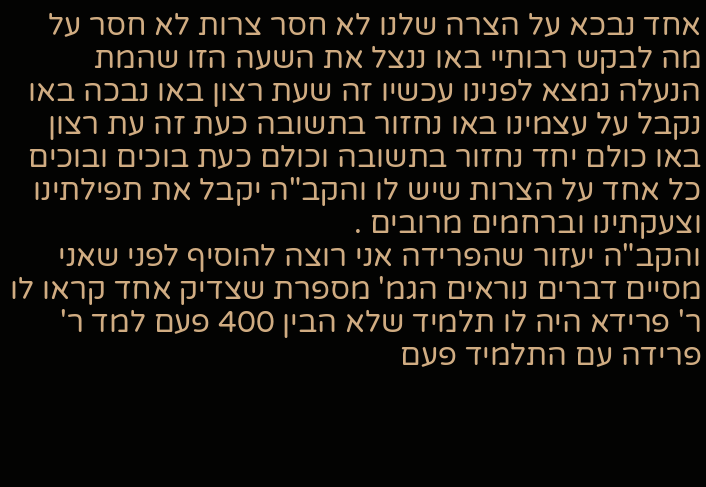אחד נבכא על הצרה שלנו לא חסר צרות לא חסר על מה לבקש רבותיי באו ננצל את השעה הזו שהמת הנעלה נמצא לפנינו עכשיו זה שעת רצון באו נבכה באו נקבל על עצמינו באו נחזור בתשובה כעת זה עת רצון באו כולם יחד נחזור בתשובה וכולם כעת בוכים ובוכים כל אחד על הצרות שיש לו והקב"ה יקבל את תפילתינו וצעקתינו וברחמים מרובים .
והקב"ה יעזור שהפרידה אני רוצה להוסיף לפני שאני מסיים דברים נוראים הגמ' מספרת שצדיק אחד קראו לו ר' פרידא היה לו תלמיד שלא הבין 400 פעם למד ר' פרידה עם התלמיד פעם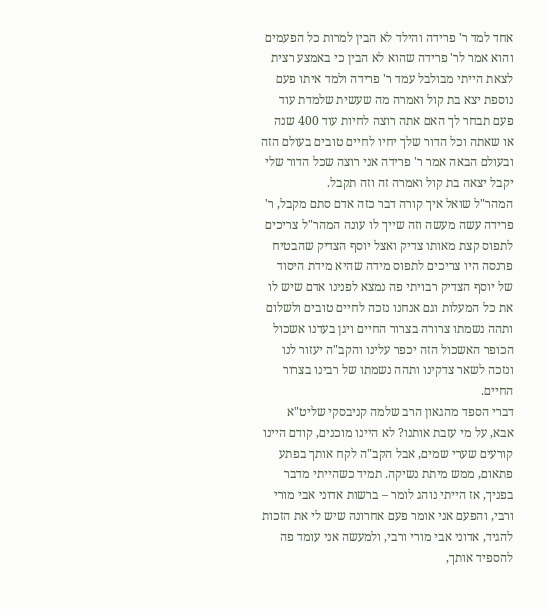אחד למד ר' פרידה והילד לא הבין למרות כל הפעמים והוא אמר לר' פרידה שהוא לא הבין כי באמצע רצית לצאת הייתי מבולבל עמד ר' פרידה ולמד איתו פעם נוספת יצא בת קול ואמרה מה שעשית שלמדת עוד פעם תבחר לך האם אתה רוצה לחיות עוד 400 שנה או שאתה וכל הדור שלך יחיו לחיים טובים בעולם הזה ובעולם הבאה אמר ר' פרידה אני רוצה שכל הדור שלי יקבל יצאה בת קול ואמרה זה וזה תקבל.
המהר"ל שואל איך קורה דבר כזה אדם סתם מקבל, ר' פרידה עשה מעשה וזה שייך לו עונה המהר"ל צריכים לתפוס קצת מאותו צדיק ואצל יוסף הצדיק שהבטיח פרנסה היו צריכים לתפוס מידה שהיא מידת היסוד של יוסף הצדיק רבויתי פה נמצא לפנינו אדם שיש לו את כל המעלות וגם אנחנו נזכה לחיים טובים ולשלום ותהה נשמתו צרורה בצרור החיים ויגן בעדנו אשכול הכופר האשכול הזה יכפר עלינו והקב"ה יעזור לנו ונזכה לשאר צדקינו ותהה נשמתו של רבינו בצרור החיים.
דברי הספד מהגאון הרב שלמה קניבסקי שליט"א
אבא, על מי עזבת אותנו? לא היינו מוכנים, קודם היינו קורעים שערי שמים, אבל הקב"ה לקח אותך בפתע פתאום, ממש מיתת נשיקה. תמיד כשהייתי מדבר בפניך, אז הייתי נוהג לומר – ברשות אדוני אבי מורי ורבי, והפעם אני אומר פעם אחרונה שיש לי את הזכות להגיד, אדוני אבי מורי ורבי, ולמעשה אני עומד פה להספיד אותך,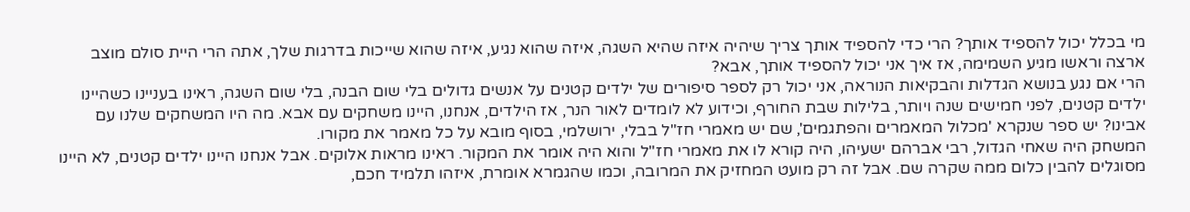מי בכלל יכול להספיד אותך? הרי כדי להספיד אותך צריך שיהיה איזה שהיא השגה, איזה שהוא נגיע, איזה שהוא שייכות בדרגות שלך, אתה הרי היית סולם מוצב ארצה וראשו מגיע השמימה, אז איך אני יכול להספיד אותך, אבא?
הרי אם נגע בנושא הגדלות והבקיאות הנוראה, אני יכול רק לספר סיפורים של ילדים קטנים על אנשים גדולים בלי שום הבנה, בלי שום השגה, ראינו בעניינו כשהיינו ילדים קטנים, לפני חמישים שנה ויותר, בלילות שבת החורף, וכידוע לא לומדים לאור הנר, אז הילדים, אנחנו, היינו משחקים עם אבא. מה היו המשחקים שלנו עם אבינו? יש ספר שנקרא 'מכלול המאמרים והפתגמים', שם יש מאמרי חז"ל בבלי, ירושלמי, בסוף מובא על כל מאמר את מקורו.
המשחק היה שאחי הגדול, רבי אברהם ישעיהו, היה קורא לו את מאמרי חז"ל והוא היה אומר את המקור. ראינו מראות אלוקים. אבל אנחנו היינו ילדים קטנים, לא היינו מסוגלים להבין כלום ממה שקרה שם. אבל זה רק מועט המחזיק את המרובה, וכמו שהגמרא אומרת, איזהו תלמיד חכם,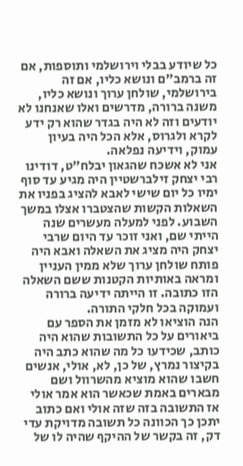כל שיודע בבלי וירושלמי ותוספות, אם זה ברמב"ם ונושא כליו, אם זה בירושלמי, שולחן ערוך ונושא כליו, משנה ברורה, מדרשים ואלו שאנחנו לא יודעים וזה לא היה בגדר שהוא רק ידע לקרא ולגרוס, אלא הכל היה בעיון עמוק, וידיעה נפלאה.
אני לא אשכח שהגאון יבלח"ט, דודינו רבי יצחק זילברשטיין היה מגיע עד סוף ימיו כל יום שישי לאבא להציג בפניו את השאלות הקשות שהצטברו אצלו במשך השבוע. לפני למעלה מעשרים שנה הייתי שם, ואני זוכר עד היום שרבי יצחק היה מציג את השאלה ואבא היה פותח שולחן ערוך שלא ממין העניין ומראה באותיות הקטנות ששם השאלה הזו כתובה. זו הייתה ידיעה ברורה ועמוקה בכל חלקי התורה.
הנה הוציאו לא מזמן את הספר עם ביאורים על כל התשובות שהוא היה כותב, שכידעו כל מה שהוא כתב היה בקיצור נמרץ, של כן, לא, אולי, אנשים חשבו שהוא מוציא מהשרוול ושם מבארים באמת שכאשר הוא אמר אולי אז התשובה בזה שזה אולי ואם כתוב יתכן כך הכוונה כל תשובה מדויקת עדי דק, זה בקשר של ההיקף שהיה לו של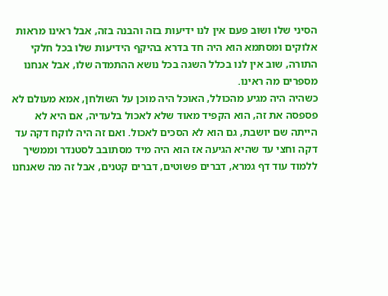הסיני שלו ושוב פעם אין לנו ידיעות בזה והבנה בזה, אבל ראינו מראות אלוקים ומסתמא הוא היה חד בדרא בהיקף הידיעות שלו בכל חלקי התורה, שוב אין לנו בכלל השגה בכל נושא ההתמדה שלו, אבל אנחנו מספרים מה ראינו.
כשהיה היה מגיע מהכולל, האוכל היה מוכן על השולחן, אמא מעולם לא פספסה את זה, הוא הקפיד מאוד שלא לאכול בלעדיה, אם היא לא הייתה שם יושבת, גם הוא לא הסכים לאכול. ואם זה היה לוקח דקה עד דקה וחצי עד שהיא הגיעה אז הוא היה מיד מסתובב לסטנדר וממשיך ללמוד עוד דף גמרא, דברים פשוטים, דברים קטנים, אבל זה מה שאנחנו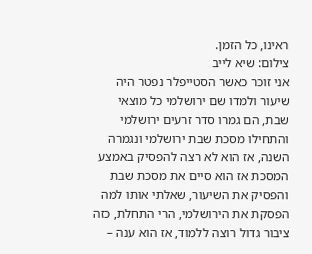ראינו, כל הזמן.
צילום: שיא לייב
אני זוכר כאשר הסטייפלר נפטר היה שיעור ולמדו שם ירושלמי כל מוצאי שבת, הם גמרו סדר זרעים ירושלמי והתחילו מסכת שבת ירושלמי ונגמרה השנה, אז הוא לא רצה להפסיק באמצע המסכת אז הוא סיים את מסכת שבת והפסיק את השיעור, שאלתי אותו למה הפסקת את הירושלמי, הרי התחלת, כזה ציבור גדול רוצה ללמוד, אז הוא ענה –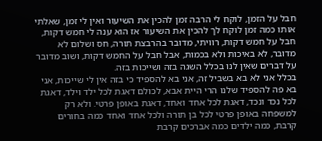חבל על הזמן, לוקח לי הרבה זמן להכין את השיעור ואין לי זמן, שאלתי אותו כמה זמן לוקח לך להכין את השיעור אז הוא ענה לי חמש דקות, חבל על חמש דקות, רוויתי, מדובר בהרבצת תורה, חס ושלום לא מדובר, לא באיכות ולא בכמות, אבל חבל על החמש דקות, ושוב מדובר על דברים שאין לנו בכלל השגה בזה ושייכות בזה.
בכלל אני לא בא בשביל זה, אני בא להספיד כי בזה אין לי שייכות, אני בא פה להספיד שלנו הרי היית אבא, לכולם דאגת לכל ילד וילד, דאגת לכל נכד ונכד, דאגת לכל אחד ואחד, דאגת באופן פרטי. ולא רק למשפחה באופן פרטי לכל בן תורה ולכל אחד ואחד כמה בחורים קרבת, כמה ילדים כמה אברכים קרבת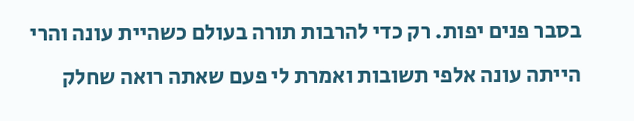בסבר פנים יפות. רק כדי להרבות תורה בעולם כשהיית עונה והרי הייתה עונה אלפי תשובות ואמרת לי פעם שאתה רואה שחלק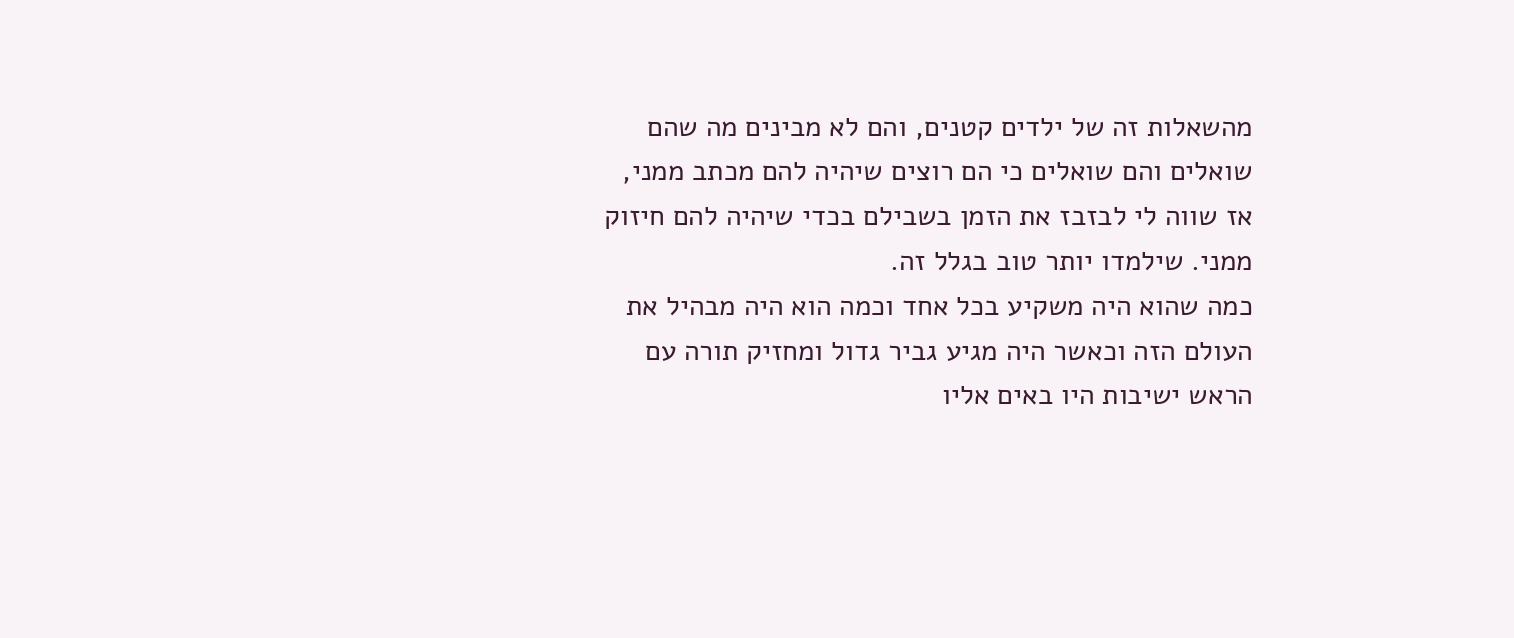מהשאלות זה של ילדים קטנים, והם לא מבינים מה שהם שואלים והם שואלים כי הם רוצים שיהיה להם מכתב ממני, אז שווה לי לבזבז את הזמן בשבילם בכדי שיהיה להם חיזוק ממני. שילמדו יותר טוב בגלל זה.
כמה שהוא היה משקיע בכל אחד וכמה הוא היה מבהיל את העולם הזה וכאשר היה מגיע גביר גדול ומחזיק תורה עם הראש ישיבות היו באים אליו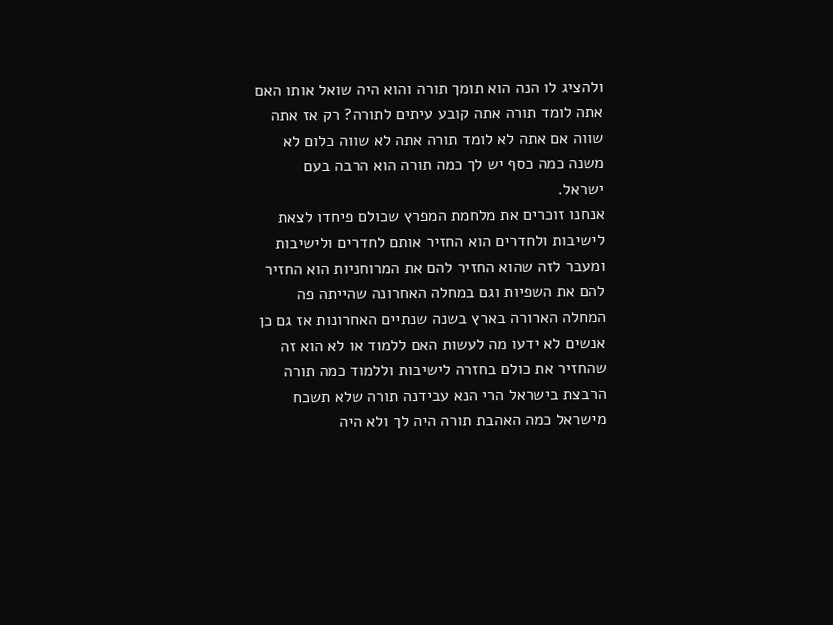ולהציג לו הנה הוא תומך תורה והוא היה שואל אותו האם אתה לומד תורה אתה קובע עיתים לתורה? רק אז אתה שווה אם אתה לא לומד תורה אתה לא שווה כלום לא משנה כמה כסף יש לך כמה תורה הוא הרבה בעם ישראל.
אנחנו זוכרים את מלחמת המפרץ שכולם פיחדו לצאת לישיבות ולחדרים הוא החזיר אותם לחדרים ולישיבות ומעבר לזה שהוא החזיר להם את המרוחניות הוא החזיר להם את השפיות וגם במחלה האחרונה שהייתה פה המחלה הארורה בארץ בשנה שנתיים האחרונות אז גם כן אנשים לא ידעו מה לעשות האם ללמוד או לא הוא זה שהחזיר את כולם בחזרה לישיבות וללמוד כמה תורה הרבצת בישראל הרי הנא עבידנה תורה שלא תשכח מישראל כמה האהבת תורה היה לך ולא היה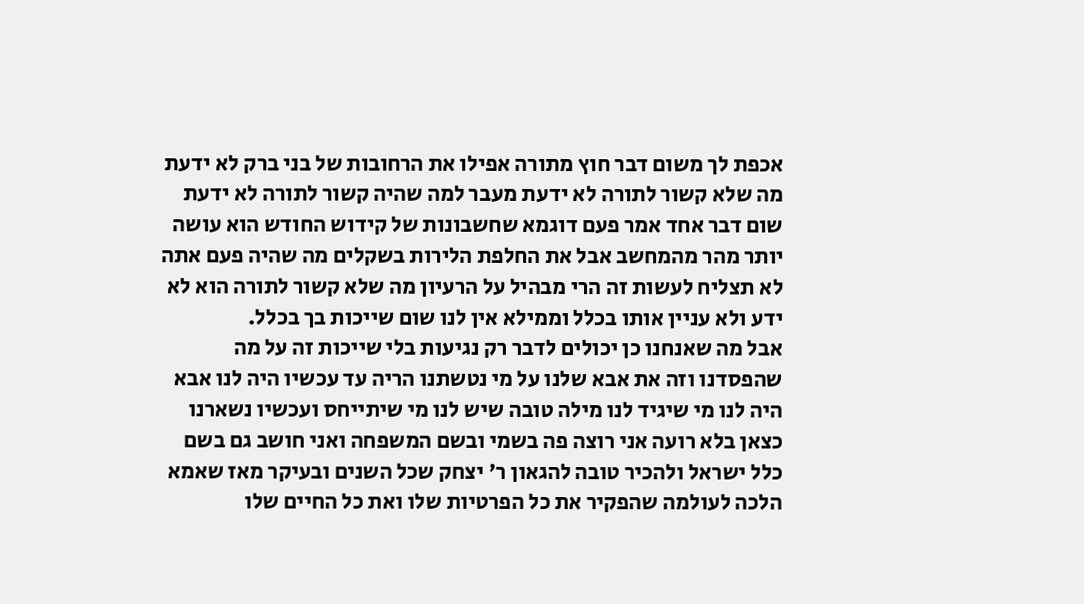אכפת לך משום דבר חוץ מתורה אפילו את הרחובות של בני ברק לא ידעת מה שלא קשור לתורה לא ידעת מעבר למה שהיה קשור לתורה לא ידעת שום דבר אחד אמר פעם דוגמא שחשבונות של קידוש החודש הוא עושה יותר מהר מהמחשב אבל את החלפת הלירות בשקלים מה שהיה פעם אתה לא תצליח לעשות זה הרי מבהיל על הרעיון מה שלא קשור לתורה הוא לא ידע ולא עניין אותו בכלל וממילא אין לנו שום שייכות בך בכלל.
אבל מה שאנחנו כן יכולים לדבר רק נגיעות בלי שייכות זה על מה שהפסדנו וזה את אבא שלנו על מי נטשתנו הריה עד עכשיו היה לנו אבא היה לנו מי שיגיד לנו מילה טובה שיש לנו מי שיתייחס ועכשיו נשארנו כצאן בלא רועה אני רוצה פה בשמי ובשם המשפחה ואני חושב גם בשם כלל ישראל ולהכיר טובה להגאון ר' יצחק שכל השנים ובעיקר מאז שאמא הלכה לעולמה שהפקיר את כל הפרטיות שלו ואת כל החיים שלו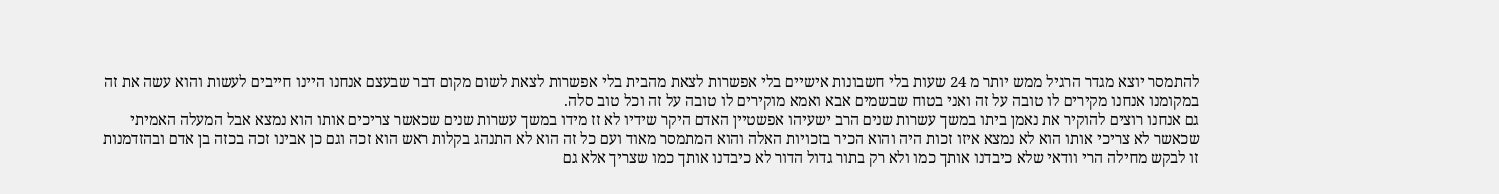להתמסר יוצא מגדר הרגיל ממש יותר מ 24 שעות בלי חשבונות אישיים בלי אפשרות לצאת מהבית בלי אפשרות לצאת לשום מקום דבר שבעצם אנחנו היינו חייבים לעשות והוא עשה את זה במקומנו אנחנו מקירים לו טובה על זה ואני בטוח שבשמים אבא ואמא מוקירים לו טובה על זה וכל טוב סלה.
גם אנחנו רוצים להוקיר את נאמן ביתו במשך עשרות שנים הרב ישעיהו אפשטיין האדם היקר שידיו לא זז מידו במשך עשרות שנים שכאשר צריכים אותו הוא נמצא אבל המעלה האמיתי שכאשר לא צריכי אותו הוא לא נמצא איזו זכות היה והוא הכיר בזכויות האלה והוא המתמסר מאוד ועם כל זה הוא לא התנהג בקלות ראש הוא זכה וגם כן אבינו זכה בכזה בן אדם ובהזדמנות זו לבקש מחילה הרי וודאי שלא כיבדנו אותך כמו ולא רק בתור גדול הדור לא כיבדנו אותך כמו שצריך אלא גם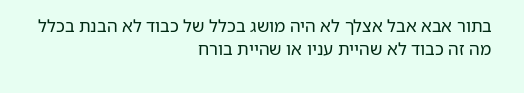בתור אבא אבל אצלך לא היה מושג בכלל של כבוד לא הבנת בכלל מה זה כבוד לא שהיית עניו או שהיית בורח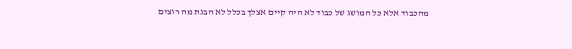מהכבוד אלא כל המושג של כבוד לא היה קיים אצלך בכלל לא הבנת מה רוצים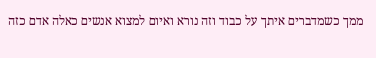ממך כשמדברים איתך על כבוד וזה נורא ואיום למצוא אנשים כאלה אדם כזה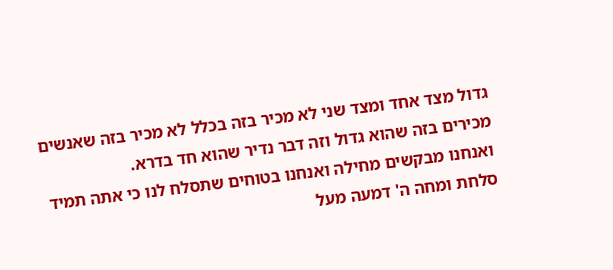גדול מצד אחד ומצד שני לא מכיר בזה בכלל לא מכיר בזה שאנשים מכירים בזה שהוא גדול וזה דבר נדיר שהוא חד בדרא.
ואנחנו מבקשים מחילה ואנחנו בטוחים שתסלח לנו כי אתה תמיד סלחת ומחה ה' דמעה מעל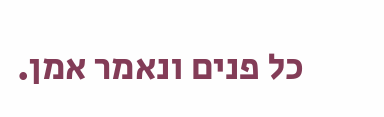כל פנים ונאמר אמן.